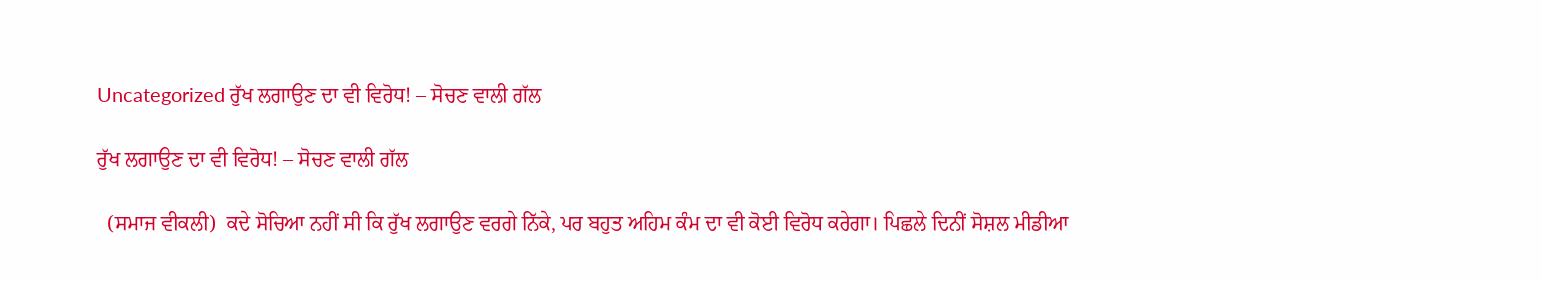Uncategorized ਰੁੱਖ ਲਗਾਉਣ ਦਾ ਵੀ ਵਿਰੋਧ! – ਸੋਚਣ ਵਾਲੀ ਗੱਲ

ਰੁੱਖ ਲਗਾਉਣ ਦਾ ਵੀ ਵਿਰੋਧ! – ਸੋਚਣ ਵਾਲੀ ਗੱਲ

  (ਸਮਾਜ ਵੀਕਲੀ)  ਕਦੇ ਸੋਚਿਆ ਨਹੀਂ ਸੀ ਕਿ ਰੁੱਖ ਲਗਾਉਣ ਵਰਗੇ ਨਿੱਕੇ, ਪਰ ਬਹੁਤ ਅਹਿਮ ਕੰਮ ਦਾ ਵੀ ਕੋਈ ਵਿਰੋਧ ਕਰੇਗਾ। ਪਿਛਲੇ ਦਿਨੀਂ ਸੋਸ਼ਲ ਮੀਡੀਆ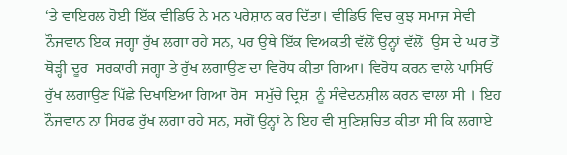‘ਤੇ ਵਾਇਰਲ ਹੋਈ ਇੱਕ ਵੀਡਿਓ ਨੇ ਮਨ ਪਰੇਸ਼ਾਨ ਕਰ ਦਿੱਤਾ। ਵੀਡਿਓ ਵਿਚ ਕੁਝ ਸਮਾਜ ਸੇਵੀ ਨੌਜਵਾਨ ਇਕ ਜਗ੍ਹਾ ਰੁੱਖ ਲਗਾ ਰਹੇ ਸਨ, ਪਰ ਉਥੇ ਇੱਕ ਵਿਅਕਤੀ ਵੱਲੋਂ ਉਨ੍ਹਾਂ ਵੱਲੋਂ  ਉਸ ਦੇ ਘਰ ਤੋਂ ਥੋੜ੍ਹੀ ਦੂਰ  ਸਰਕਾਰੀ ਜਗ੍ਹਾ ਤੇ ਰੁੱਖ ਲਗਾਉਣ ਦਾ ਵਿਰੋਧ ਕੀਤਾ ਗਿਆ। ਵਿਰੋਧ ਕਰਨ ਵਾਲੇ ਪਾਸਿਓਂ ਰੁੱਖ ਲਗਾਉਣ ਪਿੱਛੇ ਦਿਖਾਇਆ ਗਿਆ ਰੋਸ  ਸਮੁੱਚੇ ਦ੍ਰਿਸ਼  ਨੂੰ ਸੰਵੇਦਨਸ਼ੀਲ ਕਰਨ ਵਾਲਾ ਸੀ । ਇਹ ਨੌਜਵਾਨ ਨਾ ਸਿਰਫ ਰੁੱਖ ਲਗਾ ਰਹੇ ਸਨ, ਸਗੋਂ ਉਨ੍ਹਾਂ ਨੇ ਇਹ ਵੀ ਸੁਣਿਸ਼ਚਿਤ ਕੀਤਾ ਸੀ ਕਿ ਲਗਾਏ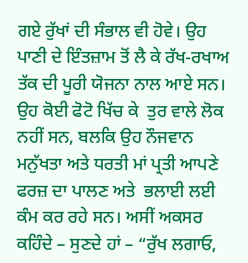ਗਏ ਰੁੱਖਾਂ ਦੀ ਸੰਭਾਲ ਵੀ ਹੋਵੇ। ਉਹ ਪਾਣੀ ਦੇ ਇੰਤਜ਼ਾਮ ਤੋਂ ਲੈ ਕੇ ਰੱਖ-ਰਖਾਅ ਤੱਕ ਦੀ ਪੂਰੀ ਯੋਜਨਾ ਨਾਲ ਆਏ ਸਨ। ਉਹ ਕੋਈ ਫੋਟੋ ਖਿੱਚ ਕੇ  ਤੁਰ ਵਾਲੇ ਲੋਕ ਨਹੀਂ ਸਨ, ਬਲਕਿ ਉਹ ਨੌਜਵਾਨ ਮਨੁੱਖਤਾ ਅਤੇ ਧਰਤੀ ਮਾਂ ਪ੍ਰਤੀ ਆਪਣੇ ਫਰਜ਼ ਦਾ ਪਾਲਣ ਅਤੇ  ਭਲਾਈ ਲਈ ਕੰਮ ਕਰ ਰਹੇ ਸਨ। ਅਸੀਂ ਅਕਸਰ ਕਹਿੰਦੇ – ਸੁਣਦੇ ਹਾਂ – “ਰੁੱਖ ਲਗਾਓ,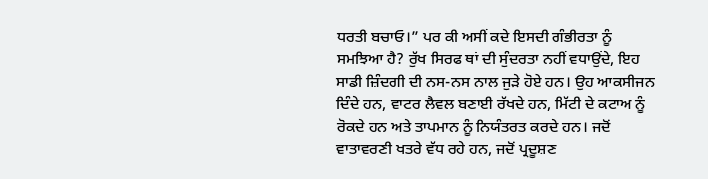ਧਰਤੀ ਬਚਾਓ।” ਪਰ ਕੀ ਅਸੀਂ ਕਦੇ ਇਸਦੀ ਗੰਭੀਰਤਾ ਨੂੰ ਸਮਝਿਆ ਹੈ? ਰੁੱਖ ਸਿਰਫ ਥਾਂ ਦੀ ਸੁੰਦਰਤਾ ਨਹੀਂ ਵਧਾਉਂਦੇ, ਇਹ ਸਾਡੀ ਜ਼ਿੰਦਗੀ ਦੀ ਨਸ-ਨਸ ਨਾਲ ਜੁੜੇ ਹੋਏ ਹਨ। ਉਹ ਆਕਸੀਜਨ ਦਿੰਦੇ ਹਨ, ਵਾਟਰ ਲੈਵਲ ਬਣਾਈ ਰੱਖਦੇ ਹਨ, ਮਿੱਟੀ ਦੇ ਕਟਾਅ ਨੂੰ ਰੋਕਦੇ ਹਨ ਅਤੇ ਤਾਪਮਾਨ ਨੂੰ ਨਿਯੰਤਰਤ ਕਰਦੇ ਹਨ। ਜਦੋਂ ਵਾਤਾਵਰਣੀ ਖਤਰੇ ਵੱਧ ਰਹੇ ਹਨ, ਜਦੋਂ ਪ੍ਰਦੂਸ਼ਣ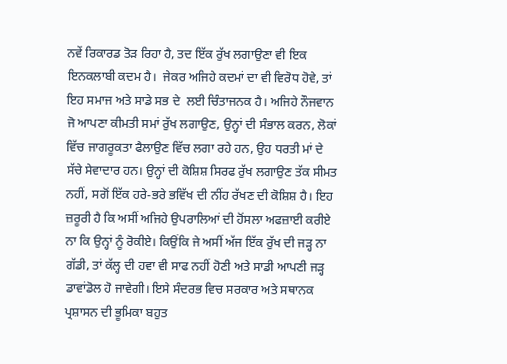ਨਵੇਂ ਰਿਕਾਰਡ ਤੋੜ ਰਿਹਾ ਹੈ, ਤਦ ਇੱਕ ਰੁੱਖ ਲਗਾਉਣਾ ਵੀ ਇਕ ਇਨਕਲਾਬੀ ਕਦਮ ਹੈ।  ਜੇਕਰ ਅਜਿਹੇ ਕਦਮਾਂ ਦਾ ਵੀ ਵਿਰੋਧ ਹੋਵੇ, ਤਾਂ ਇਹ ਸਮਾਜ ਅਤੇ ਸਾਡੇ ਸਭ ਦੇ  ਲਈ ਚਿੰਤਾਜਨਕ ਹੈ। ਅਜਿਹੇ ਨੌਜਵਾਨ ਜੋ ਆਪਣਾ ਕੀਮਤੀ ਸਮਾਂ ਰੁੱਖ ਲਗਾਉਣ, ਉਨ੍ਹਾਂ ਦੀ ਸੰਭਾਲ ਕਰਨ, ਲੋਕਾਂ ਵਿੱਚ ਜਾਗਰੂਕਤਾ ਫੈਲਾਉਣ ਵਿੱਚ ਲਗਾ ਰਹੇ ਹਨ, ਉਹ ਧਰਤੀ ਮਾਂ ਦੇ ਸੱਚੇ ਸੇਵਾਦਾਰ ਹਨ। ਉਨ੍ਹਾਂ ਦੀ ਕੋਸ਼ਿਸ਼ ਸਿਰਫ ਰੁੱਖ ਲਗਾਉਣ ਤੱਕ ਸੀਮਤ ਨਹੀਂ, ਸਗੋਂ ਇੱਕ ਹਰੇ-ਭਰੇ ਭਵਿੱਖ ਦੀ ਨੀਂਹ ਰੱਖਣ ਦੀ ਕੋਸ਼ਿਸ਼ ਹੈ। ਇਹ ਜ਼ਰੂਰੀ ਹੈ ਕਿ ਅਸੀਂ ਅਜਿਹੇ ਉਪਰਾਲਿਆਂ ਦੀ ਹੋਂਸਲਾ ਅਫਜ਼ਾਈ ਕਰੀਏ ਨਾ ਕਿ ਉਨ੍ਹਾਂ ਨੂੰ ਰੋਕੀਏ। ਕਿਉਂਕਿ ਜੇ ਅਸੀਂ ਅੱਜ ਇੱਕ ਰੁੱਖ ਦੀ ਜੜ੍ਹ ਨਾ ਗੱਡੀ, ਤਾਂ ਕੱਲ੍ਹ ਦੀ ਹਵਾ ਵੀ ਸਾਫ ਨਹੀਂ ਹੋਣੀ ਅਤੇ ਸਾਡੀ ਆਪਣੀ ਜੜ੍ਹ ਡਾਵਾਂਡੋਲ ਹੋ ਜਾਵੇਗੀ। ਇਸੇ ਸੰਦਰਭ ਵਿਚ ਸਰਕਾਰ ਅਤੇ ਸਥਾਨਕ ਪ੍ਰਸ਼ਾਸਨ ਦੀ ਭੂਮਿਕਾ ਬਹੁਤ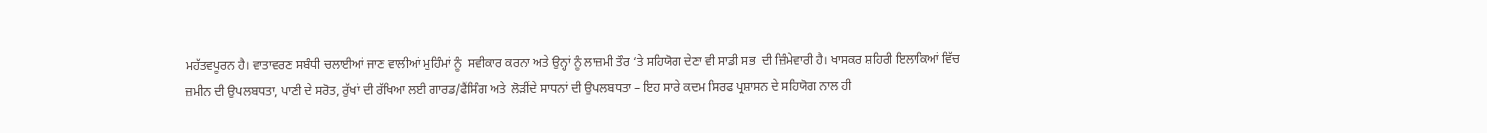ਮਹੱਤਵਪੂਰਨ ਹੈ। ਵਾਤਾਵਰਣ ਸਬੰਧੀ ਚਲਾਈਆਂ ਜਾਣ ਵਾਲੀਆਂ ਮੁਹਿੰਮਾਂ ਨੂੰ  ਸਵੀਕਾਰ ਕਰਨਾ ਅਤੇ ਉਨ੍ਹਾਂ ਨੂੰ ਲਾਜ਼ਮੀ ਤੌਰ ‘ਤੇ ਸਹਿਯੋਗ ਦੇਣਾ ਵੀ ਸਾਡੀ ਸਭ  ਦੀ ਜ਼ਿੰਮੇਵਾਰੀ ਹੈ। ਖਾਸਕਰ ਸ਼ਹਿਰੀ ਇਲਾਕਿਆਂ ਵਿੱਚ ਜ਼ਮੀਨ ਦੀ ਉਪਲਬਧਤਾ, ਪਾਣੀ ਦੇ ਸਰੋਤ, ਰੁੱਖਾਂ ਦੀ ਰੱਖਿਆ ਲਈ ਗਾਰਡ/ਫੈਂਸਿੰਗ ਅਤੇ  ਲੋੜੀਂਦੇ ਸਾਧਨਾਂ ਦੀ ਉਪਲਬਧਤਾ – ਇਹ ਸਾਰੇ ਕਦਮ ਸਿਰਫ ਪ੍ਰਸ਼ਾਸਨ ਦੇ ਸਹਿਯੋਗ ਨਾਲ ਹੀ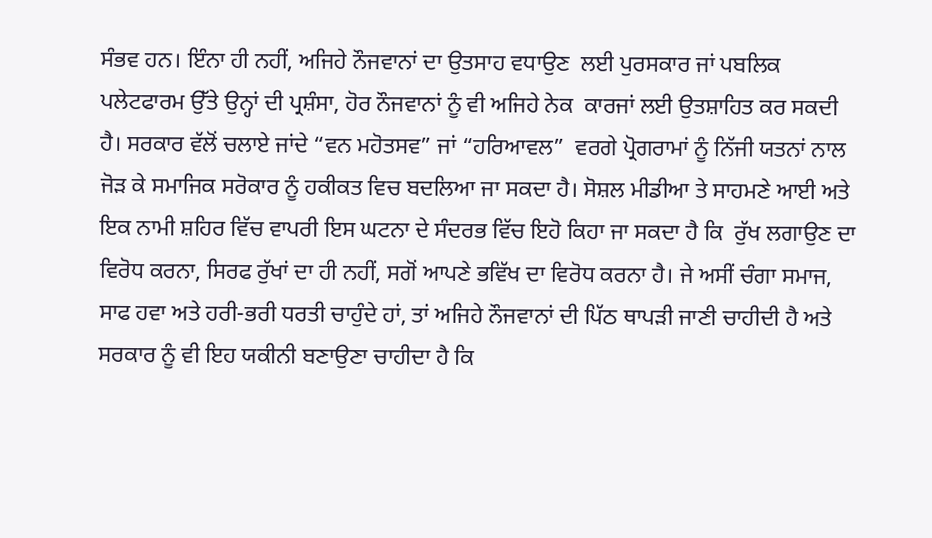ਸੰਭਵ ਹਨ। ਇੰਨਾ ਹੀ ਨਹੀਂ, ਅਜਿਹੇ ਨੌਜਵਾਨਾਂ ਦਾ ਉਤਸਾਹ ਵਧਾਉਣ  ਲਈ ਪੁਰਸਕਾਰ ਜਾਂ ਪਬਲਿਕ ਪਲੇਟਫਾਰਮ ਉੱਤੇ ਉਨ੍ਹਾਂ ਦੀ ਪ੍ਰਸ਼ੰਸਾ, ਹੋਰ ਨੌਜਵਾਨਾਂ ਨੂੰ ਵੀ ਅਜਿਹੇ ਨੇਕ  ਕਾਰਜਾਂ ਲਈ ਉਤਸ਼ਾਹਿਤ ਕਰ ਸਕਦੀ ਹੈ। ਸਰਕਾਰ ਵੱਲੋਂ ਚਲਾਏ ਜਾਂਦੇ “ਵਨ ਮਹੋਤਸਵ” ਜਾਂ “ਹਰਿਆਵਲ”  ਵਰਗੇ ਪ੍ਰੋਗਰਾਮਾਂ ਨੂੰ ਨਿੱਜੀ ਯਤਨਾਂ ਨਾਲ ਜੋੜ ਕੇ ਸਮਾਜਿਕ ਸਰੋਕਾਰ ਨੂੰ ਹਕੀਕਤ ਵਿਚ ਬਦਲਿਆ ਜਾ ਸਕਦਾ ਹੈ। ਸੋਸ਼ਲ ਮੀਡੀਆ ਤੇ ਸਾਹਮਣੇ ਆਈ ਅਤੇ ਇਕ ਨਾਮੀ ਸ਼ਹਿਰ ਵਿੱਚ ਵਾਪਰੀ ਇਸ ਘਟਨਾ ਦੇ ਸੰਦਰਭ ਵਿੱਚ ਇਹੋ ਕਿਹਾ ਜਾ ਸਕਦਾ ਹੈ ਕਿ  ਰੁੱਖ ਲਗਾਉਣ ਦਾ ਵਿਰੋਧ ਕਰਨਾ, ਸਿਰਫ ਰੁੱਖਾਂ ਦਾ ਹੀ ਨਹੀਂ, ਸਗੋਂ ਆਪਣੇ ਭਵਿੱਖ ਦਾ ਵਿਰੋਧ ਕਰਨਾ ਹੈ। ਜੇ ਅਸੀਂ ਚੰਗਾ ਸਮਾਜ, ਸਾਫ ਹਵਾ ਅਤੇ ਹਰੀ-ਭਰੀ ਧਰਤੀ ਚਾਹੁੰਦੇ ਹਾਂ, ਤਾਂ ਅਜਿਹੇ ਨੌਜਵਾਨਾਂ ਦੀ ਪਿੱਠ ਥਾਪੜੀ ਜਾਣੀ ਚਾਹੀਦੀ ਹੈ ਅਤੇ ਸਰਕਾਰ ਨੂੰ ਵੀ ਇਹ ਯਕੀਨੀ ਬਣਾਉਣਾ ਚਾਹੀਦਾ ਹੈ ਕਿ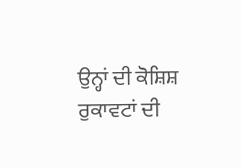ਉਨ੍ਹਾਂ ਦੀ ਕੋਸ਼ਿਸ਼ ਰੁਕਾਵਟਾਂ ਦੀ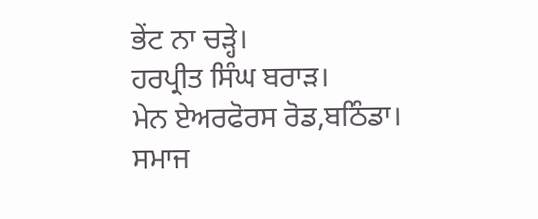ਭੇਂਟ ਨਾ ਚੜ੍ਹੇ।
ਹਰਪ੍ਰੀਤ ਸਿੰਘ ਬਰਾੜ।
ਮੇਨ ਏਅਰਫੋਰਸ ਰੋਡ,ਬਠਿੰਡਾ।
ਸਮਾਜ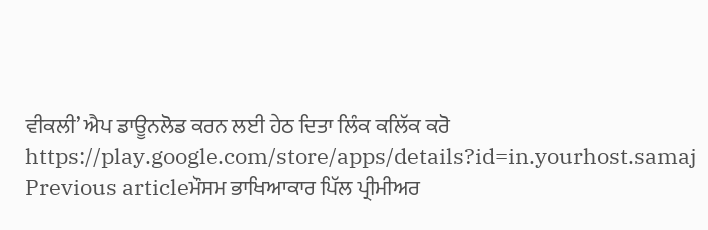ਵੀਕਲੀ’ ਐਪ ਡਾਊਨਲੋਡ ਕਰਨ ਲਈ ਹੇਠ ਦਿਤਾ ਲਿੰਕ ਕਲਿੱਕ ਕਰੋ
https://play.google.com/store/apps/details?id=in.yourhost.samaj
Previous articleਮੌਸਮ ਭਾਖਿਆਕਾਰ ਪਿੱਲ ਪ੍ਰੀਮੀਅਰ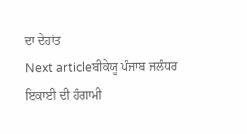ਦਾ ਦੇਹਾਂਤ
Next articleਬੀਕੇਯੂ ਪੰਜਾਬ ਜਲੰਧਰ ਇਕਾਈ ਦੀ ਹੰਗਾਮੀ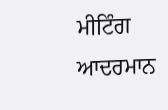ਮੀਟਿੰਗ ਆਦਰਮਾਨ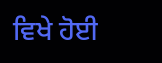ਵਿਖੇ ਹੋਈ